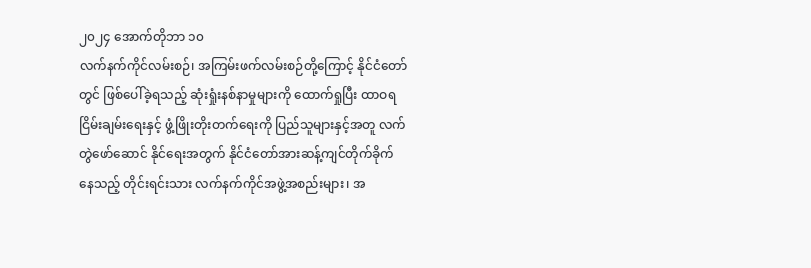၂၀၂၄ အောက်တိုဘာ ၁၀
လက်နက်ကိုင်လမ်းစဉ်၊ အကြမ်းဖက်လမ်းစဉ်တို့ကြောင့် နိုင်ငံတော်တွင် ဖြစ်ပေါ်ခဲ့ရသည့် ဆုံးရှုံးနစ်နာမှုများကို ထောက်ရှုပြီး ထာဝရငြိမ်းချမ်းရေးနှင့် ဖွံ့ဖြိုးတိုးတက်ရေးကို ပြည်သူများနှင့်အတူ လက်တွဲဖော်ဆောင် နိုင်ရေးအတွက် နိုင်ငံတော်အားဆန့်ကျင်တိုက်ခိုက်နေသည့် တိုင်းရင်းသား လက်နက်ကိုင်အဖွဲ့အစည်းများ၊ အ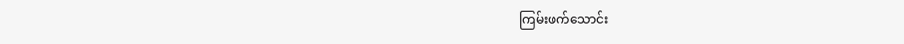ကြမ်းဖက်သောင်း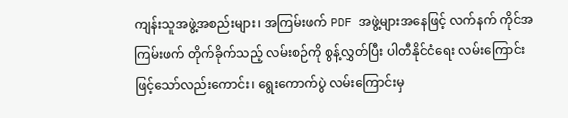ကျန်းသူအဖွဲ့အစည်းများ၊ အကြမ်းဖက် PDF အဖွဲ့များအနေဖြင့် လက်နက် ကိုင်အကြမ်းဖက် တိုက်ခိုက်သည့် လမ်းစဉ်ကို စွန့်လွှတ်ပြီး ပါတီနိုင်ငံရေး လမ်းကြောင်းဖြင့်သော်လည်းကောင်း၊ ရွေးကောက်ပွဲ လမ်းကြောင်းမှ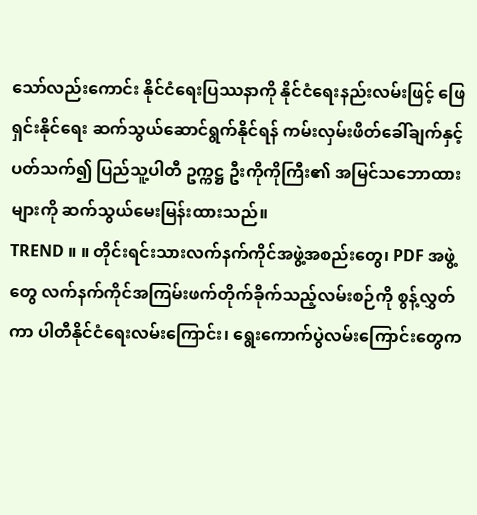သော်လည်းကောင်း နိုင်ငံရေးပြဿနာကို နိုင်ငံရေးနည်းလမ်းဖြင့် ဖြေရှင်းနိုင်ရေး ဆက်သွယ်ဆောင်ရွက်နိုင်ရန် ကမ်းလှမ်းဖိတ်ခေါ်ချက်နှင့်ပတ်သက်၍ ပြည်သူ့ပါတီ ဥက္ကဋ္ဌ ဦးကိုကိုကြီး၏ အမြင်သဘောထားများကို ဆက်သွယ်မေးမြန်းထားသည်။
TREND ။ ။ တိုင်းရင်းသားလက်နက်ကိုင်အဖွဲ့အစည်းတွေ၊ PDF အဖွဲ့တွေ လက်နက်ကိုင်အကြမ်းဖက်တိုက်ခိုက်သည့်လမ်းစဉ်ကို စွန့်လွှတ်ကာ ပါတီနိုင်ငံရေးလမ်းကြောင်း၊ ရွေးကောက်ပွဲလမ်းကြောင်းတွေက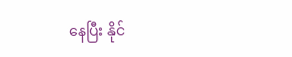နေပြီး နိုင်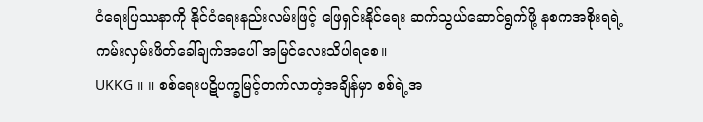ငံရေးပြဿနာကို နိုင်ငံရေးနည်းလမ်းဖြင့် ဖြေရှင်းနိုင်ရေး ဆက်သွယ်ဆောင်ရွက်ဖို့ နစကအစိုးရရဲ့ ကမ်းလှမ်းဖိတ်ခေါ်ချက်အပေါ် အမြင်လေးသိပါရစေ။
UKKG ။ ။ စစ်ရေးပဋိပက္ခမြင့်တက်လာတဲ့အချိန်မှာ စစ်ရဲ့အ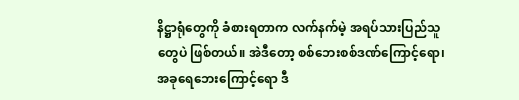နိဋ္ဌာရုံတွေကို ခံစားရတာက လက်နက်မဲ့ အရပ်သားပြည်သူတွေပဲ ဖြစ်တယ်။ အဲဒီတော့ စစ်ဘေးစစ်ဒဏ်ကြောင့်ရော၊ အခုရေဘေးကြောင့်ရော ဒီ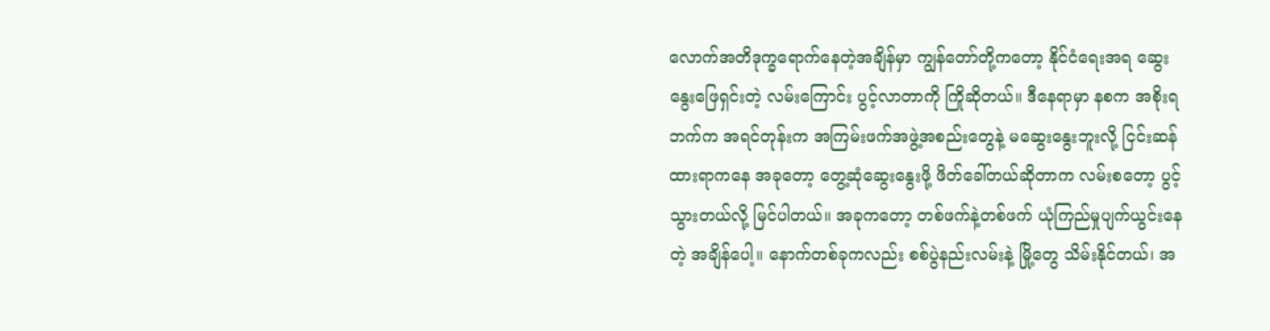လောက်အတိဒုက္ခရောက်နေတဲ့အချိန်မှာ ကျွန်တော်တို့ကတော့ နိုင်ငံရေးအရ ဆွေးနွေးဖြေရှင်းတဲ့ လမ်းကြောင်း ပွင့်လာတာကို ကြိုဆိုတယ်။ ဒီနေရာမှာ နစက အစိုးရဘက်က အရင်တုန်းက အကြမ်းဖက်အဖွဲ့အစည်းတွေနဲ့ မဆွေးနွေးဘူးလို့ ငြင်းဆန်ထားရာကနေ အခုတော့ တွေ့ဆုံဆွေးနွေးဖို့ ဖိတ်ခေါ်တယ်ဆိုတာက လမ်းစတော့ ပွင့်သွားတယ်လို့ မြင်ပါတယ်။ အခုကတော့ တစ်ဖက်နဲ့တစ်ဖက် ယုံကြည်မှုပျက်ယွင်းနေတဲ့ အချိန်ပေါ့။ နောက်တစ်ခုကလည်း စစ်ပွဲနည်းလမ်းနဲ့ မြို့တွေ သိမ်းနိုင်တယ်၊ အ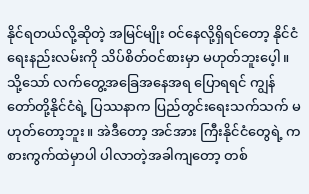နိုင်ရတယ်လို့ဆိုတဲ့ အမြင်မျိုး ဝင်နေလို့ရှိရင်တော့ နိုင်ငံရေးနည်းလမ်းကို သိပ်စိတ်ဝင်စားမှာ မဟုတ်ဘူးပေ့ါ။ သို့သော် လက်တွေ့အခြေအနေအရ ပြောရရင် ကျွန်တော်တို့နိုင်ငံရဲ့ ပြဿနာက ပြည်တွင်းရေးသက်သက် မဟုတ်တော့ဘူး။ အဲဒီတော့ အင်အား ကြီးနိုင်ငံတွေရဲ့ ကစားကွက်ထဲမှာပါ ပါလာတဲ့အခါကျတော့ တစ်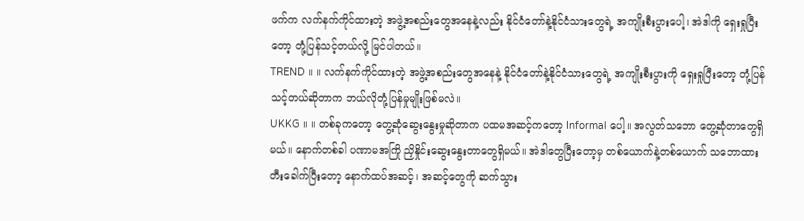ဖက်က လက်နက်ကိုင်ထားတဲ့ အဖွဲ့အစည်းတွေအနေနဲ့လည်း နိုင်ငံတော်နဲ့နိုင်ငံသားတွေရဲ့ အကျိုးစီးပွားပေါ့၊ အဲဒါကို ရှေးရှုပြီးတော့ တုံ့ပြန်သင့်တယ်လို့ မြင်ပါတယ်။
TREND ။ ။ လက်နက်ကိုင်ထားတဲ့ အဖွဲ့အစည်းတွေအနေနဲ့ နိုင်ငံတော်နဲ့နိုင်ငံသားတွေရဲ့ အကျိုးစီးပွားကို ရှေးရှုပြီးတော့ တုံ့ပြန်သင့်တယ်ဆိုတာက ဘယ်လိုတုံ့ပြန်မှုမျိုးဖြစ်မလဲ။
UKKG ။ ။ တစ်ခုကတော့ တွေ့ဆုံဆွေးနွေးမှုဆိုတာက ပထမအဆင့်ကတော့ Informal ပေါ့။ အလွတ်သဘော တွေ့ဆုံတာတွေရှိမယ်။ နောက်တစ်ခါ ပဏာမအကြို ညှိနှိုင်းဆွေးနွေးတာတွေရှိမယ်။ အဲဒါတွေပြီးတော့မှ တစ်ယောက်နဲ့တစ်ယောက် သဘောထားတီးခေါက်ပြီးတော့ နောက်ထပ်အဆင့်၊ အဆင့်တွေကို ဆက်သွား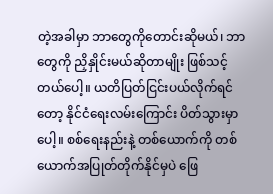တဲ့အခါမှာ ဘာတွေကိုတောင်းဆိုမယ်၊ ဘာတွေကို ညှိနှိုင်းမယ်ဆိုတာမျိုး ဖြစ်သင့်တယ်ပေါ့။ ယတိပြတ်ငြင်းပယ်လိုက်ရင်တော့ နိုင်ငံရေးလမ်းကြောင်း ပိတ်သွားမှာပေါ့။ စစ်ရေးနည်းနဲ့ တစ်ယောက်ကို တစ်ယောက်အပြုတ်တိုက်နိုင်မှပဲ ဖြေ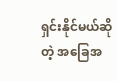ရှင်းနိုင်မယ်ဆိုတဲ့ အခြေအ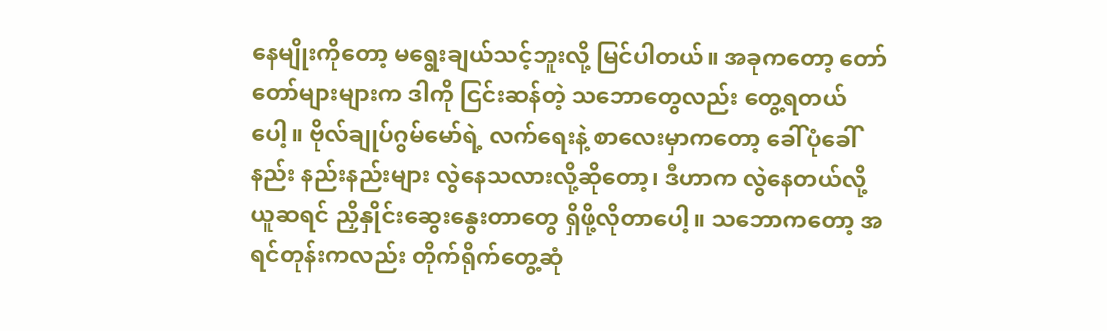နေမျိုးကိုတော့ မရွေးချယ်သင့်ဘူးလို့ မြင်ပါတယ်။ အခုကတော့ တော်တော်များများက ဒါကို ငြင်းဆန်တဲ့ သဘောတွေလည်း တွေ့ရတယ်ပေါ့။ ဗိုလ်ချုပ်ဂွမ်မော်ရဲ့ လက်ရေးနဲ့ စာလေးမှာကတော့ ခေါ်ပုံခေါ် နည်း နည်းနည်းများ လွဲနေသလားလို့ဆိုတော့၊ ဒီဟာက လွဲနေတယ်လို့ယူဆရင် ညှိနှိုင်းဆွေးနွေးတာတွေ ရှိဖို့လိုတာပေါ့။ သဘောကတော့ အရင်တုန်းကလည်း တိုက်ရိုက်တွေ့ဆုံ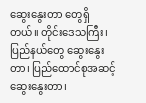ဆွေးနွေးတာ တွေရှိတယ်။ တိုင်းဒေသကြီး၊ ပြည်နယ်တွေ ဆွေးနွေးတာ၊ ပြည်ထောင်စုအဆင့်ဆွေးနွေးတာ၊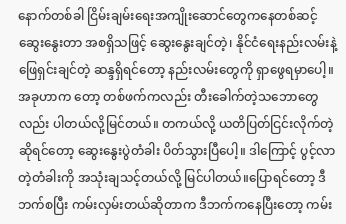နောက်တစ်ခါ ငြိမ်းချမ်းရေးအကျိုးဆောင်တွေကနေတစ်ဆင့် ဆွေးနွေးတာ အစရှိသဖြင့် ဆွေးနွေးချင်တဲ့၊ နိုင်ငံရေးနည်းလမ်းနဲ့ ဖြေရှင်းချင်တဲ့ ဆန္ဒရှိရင်တော့ နည်းလမ်းတွေကို ရှာဖွေရမှာပေါ့။ အခုဟာက တော့ တစ်ဖက်ကလည်း တီးခေါက်တဲ့သဘောတွေလည်း ပါတယ်လို့မြင်တယ်။ တကယ်လို့ ယတိပြတ်ငြင်းလိုက်တဲ့ ဆိုရင်တော့ ဆွေးနွေးပွဲတံခါး ပိတ်သွားပြီပေါ့။ ဒါကြောင့် ပွင့်လာတဲ့တံခါးကို အသုံးချသင့်တယ်လို့ မြင်ပါတယ်။ပြောရင်တော့ ဒီဘက်စပြီး ကမ်းလှမ်းတယ်ဆိုတာက ဒီဘက်ကနေပြီးတော့ ကမ်း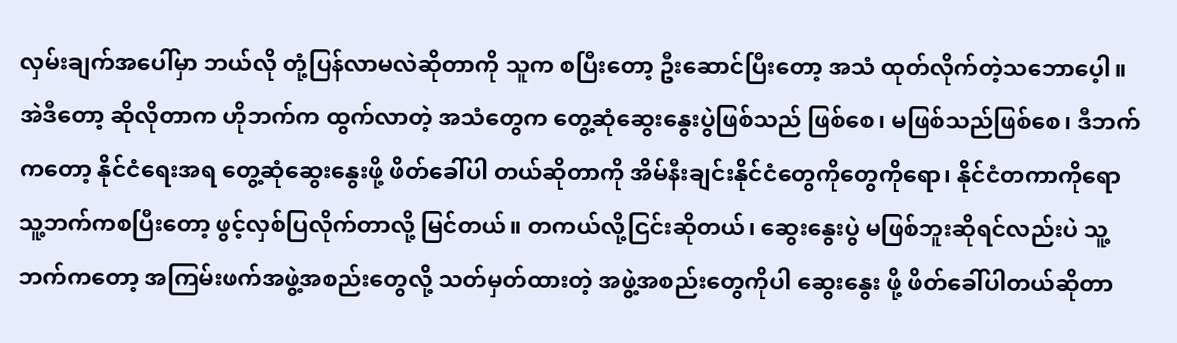လှမ်းချက်အပေါ်မှာ ဘယ်လို တုံ့ပြန်လာမလဲဆိုတာကို သူက စပြီးတော့ ဦးဆောင်ပြီးတော့ အသံ ထုတ်လိုက်တဲ့သဘောပေ့ါ။ အဲဒီတော့ ဆိုလိုတာက ဟိုဘက်က ထွက်လာတဲ့ အသံတွေက တွေ့ဆုံဆွေးနွေးပွဲဖြစ်သည် ဖြစ်စေ၊ မဖြစ်သည်ဖြစ်စေ၊ ဒီဘက်ကတော့ နိုင်ငံရေးအရ တွေ့ဆုံဆွေးနွေးဖို့ ဖိတ်ခေါ်ပါ တယ်ဆိုတာကို အိမ်နီးချင်းနိုင်ငံတွေကိုတွေကိုရော၊ နိုင်ငံတကာကိုရော သူ့ဘက်ကစပြီးတော့ ဖွင့်လှစ်ပြလိုက်တာလို့ မြင်တယ်။ တကယ်လို့ငြင်းဆိုတယ်၊ ဆွေးနွေးပွဲ မဖြစ်ဘူးဆိုရင်လည်းပဲ သူ့ဘက်ကတော့ အကြမ်းဖက်အဖွဲ့အစည်းတွေလို့ သတ်မှတ်ထားတဲ့ အဖွဲ့အစည်းတွေကိုပါ ဆွေးနွေး ဖို့ ဖိတ်ခေါ်ပါတယ်ဆိုတာ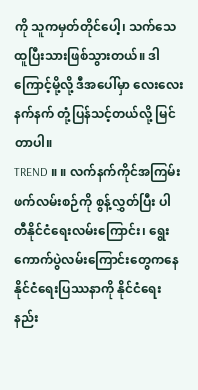ကို သူကမှတ်တိုင်ပေါ့၊ သက်သေထူပြီးသားဖြစ်သွားတယ်။ ဒါကြောင့်မို့လို့ ဒီအပေါ်မှာ လေးလေးနက်နက် တုံ့ပြန်သင့်တယ်လို့ မြင်တာပါ။
TREND ။ ။ လက်နက်ကိုင်အကြမ်းဖက်လမ်းစဉ်ကို စွန့်လွှတ်ပြီး ပါတီနိုင်ငံရေးလမ်းကြောင်း၊ ရွေးကောက်ပွဲလမ်းကြောင်းတွေကနေ နိုင်ငံရေးပြဿနာကို နိုင်ငံရေးနည်း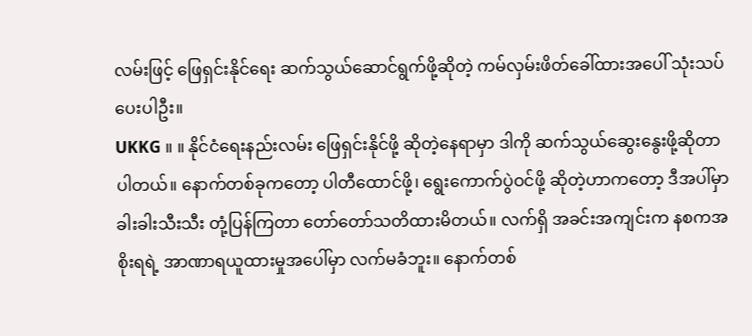လမ်းဖြင့် ဖြေရှင်းနိုင်ရေး ဆက်သွယ်ဆောင်ရွက်ဖို့ဆိုတဲ့ ကမ်လှမ်းဖိတ်ခေါ်ထားအပေါ် သုံးသပ်ပေးပါဦး။
UKKG ။ ။ နိုင်ငံရေးနည်းလမ်း ဖြေရှင်းနိုင်ဖို့ ဆိုတဲ့နေရာမှာ ဒါကို ဆက်သွယ်ဆွေးနွေးဖို့ဆိုတာပါတယ်။ နောက်တစ်ခုကတော့ ပါတီထောင်ဖို့၊ ရွေးကောက်ပွဲဝင်ဖို့ ဆိုတဲ့ဟာကတော့ ဒီအပါ်မှာ ခါးခါးသီးသီး တုံ့ပြန်ကြတာ တော်တော်သတိထားမိတယ်။ လက်ရှိ အခင်းအကျင်းက နစကအစိုးရရဲ့ အာဏာရယူထားမှုအပေါ်မှာ လက်မခံဘူး။ နောက်တစ်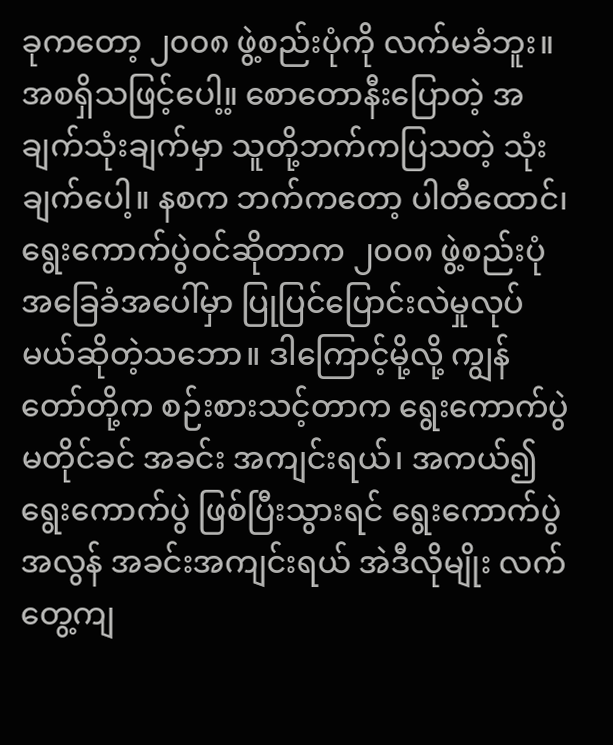ခုကတော့ ၂၀၀၈ ဖွဲ့စည်းပုံကို လက်မခံဘူး။ အစရှိသဖြင့်ပေါ့။့ စောတောနီးပြောတဲ့ အချက်သုံးချက်မှာ သူတို့ဘက်ကပြသတဲ့ သုံးချက်ပေါ့။ နစက ဘက်ကတော့ ပါတီထောင်၊ ရွေးကောက်ပွဲဝင်ဆိုတာက ၂၀၀၈ ဖွဲ့စည်းပုံအခြေခံအပေါ်မှာ ပြုပြင်ပြောင်းလဲမှုလုပ်မယ်ဆိုတဲ့သဘော။ ဒါကြောင့်မို့လို့ ကျွန်တော်တို့က စဉ်းစားသင့်တာက ရွေးကောက်ပွဲ မတိုင်ခင် အခင်း အကျင်းရယ်၊ အကယ်၍ ရွေးကောက်ပွဲ ဖြစ်ပြီးသွားရင် ရွေးကောက်ပွဲအလွန် အခင်းအကျင်းရယ် အဲဒီလိုမျိုး လက်တွေ့ကျ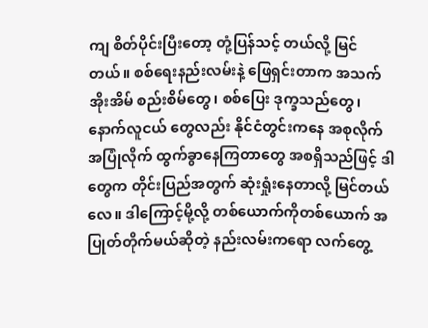ကျ စိတ်ပိုင်းပြီးတော့ တုံ့ပြန်သင့် တယ်လို့ မြင်တယ်။ စစ်ရေးနည်းလမ်းနဲ့ ဖြေရှင်းတာက အသက်အိုးအိမ် စည်းစိမ်တွေ၊ စစ်ပြေး ဒုက္ခသည်တွေ၊ နောက်လူငယ် တွေလည်း နိုင်ငံတွင်းကနေ အစုလိုက်အပြုံလိုက် ထွက်ခွာနေကြတာတွေ အစရှိသည်ဖြင့် ဒါတွေက တိုင်းပြည်အတွက် ဆုံးရှုံးနေတာလို့ မြင်တယ် လေ။ ဒါကြောင့်မို့လို့ တစ်ယောက်ကိုတစ်ယောက် အပြုတ်တိုက်မယ်ဆိုတဲ့ နည်းလမ်းကရော လက်တွေ့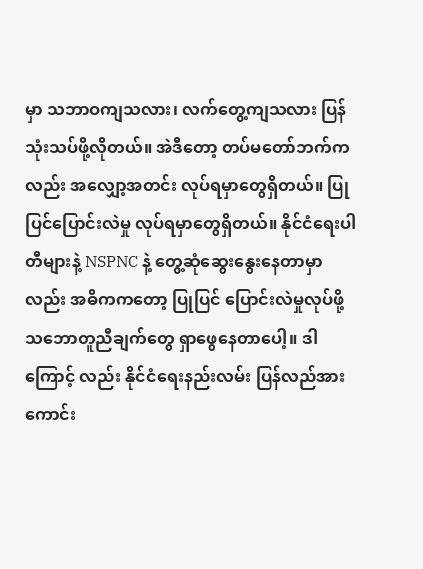မှာ သဘာဝကျသလား၊ လက်တွေ့ကျသလား ပြန်သုံးသပ်ဖို့လိုတယ်။ အဲဒီတော့ တပ်မတော်ဘက်ကလည်း အလျှော့အတင်း လုပ်ရမှာတွေရှိတယ်။ ပြုပြင်ပြောင်းလဲမှု လုပ်ရမှာတွေရှိတယ်။ နိုင်ငံရေးပါတီများနဲ့ NSPNC နဲ့ တွေ့ဆုံဆွေးနွေးနေတာမှာလည်း အဓိကကတော့ ပြုပြင် ပြောင်းလဲမှုလုပ်ဖို့ သဘောတူညီချက်တွေ ရှာဖွေနေတာပေါ့။ ဒါကြောင့် လည်း နိုင်ငံရေးနည်းလမ်း ပြန်လည်အားကောင်း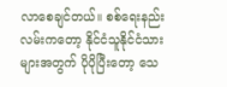လာစေချင်တယ်။ စစ်ရေးနည်းလမ်းကတော့ နိုင်ငံသူနိုင်ငံသားများအတွက် ပိုပိုပြီးတော့ သေ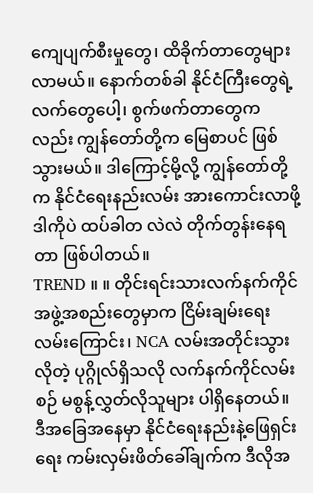ကျေပျက်စီးမှုတွေ၊ ထိခိုက်တာတွေများလာမယ်။ နောက်တစ်ခါ နိုင်ငံကြီးတွေရဲ့လက်တွေပေါ့၊ စွက်ဖက်တာတွေကလည်း ကျွန်တော်တို့က မြေစာပင် ဖြစ်သွားမယ်။ ဒါကြောင့်မို့လို့ ကျွန်တော်တို့က နိုင်ငံရေးနည်းလမ်း အားကောင်းလာဖို့ ဒါကိုပဲ ထပ်ခါတ လဲလဲ တိုက်တွန်းနေရတာ ဖြစ်ပါတယ်။
TREND ။ ။ တိုင်းရင်းသားလက်နက်ကိုင် အဖွဲ့အစည်းတွေမှာက ငြိမ်းချမ်းရေးလမ်းကြောင်း၊ NCA လမ်းအတိုင်းသွားလိုတဲ့ ပုဂ္ဂိုလ်ရှိသလို လက်နက်ကိုင်လမ်းစဉ် မစွန့်လွှတ်လိုသူများ ပါရှိနေတယ်။ ဒီအခြေအနေမှာ နိုင်ငံရေးနည်းနဲ့ဖြေရှင်းရေး ကမ်းလှမ်းဖိတ်ခေါ်ချက်က ဒီလိုအ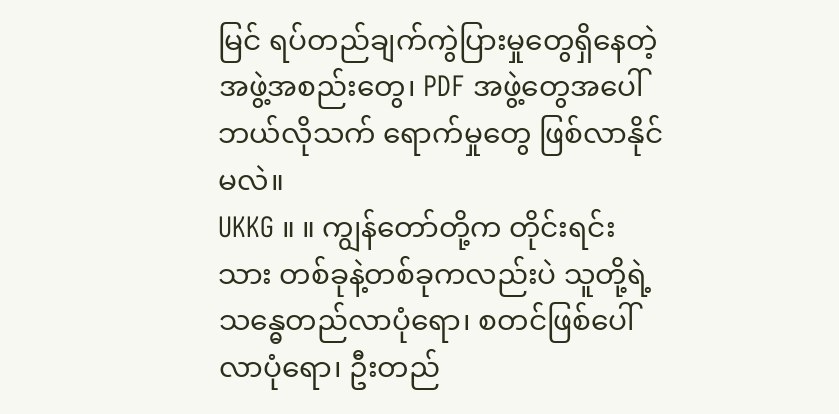မြင် ရပ်တည်ချက်ကွဲပြားမှုတွေရှိနေတဲ့ အဖွဲ့အစည်းတွေ၊ PDF အဖွဲ့တွေအပေါ် ဘယ်လိုသက် ရောက်မှုတွေ ဖြစ်လာနိုင်မလဲ။
UKKG ။ ။ ကျွန်တော်တို့က တိုင်းရင်းသား တစ်ခုနဲ့တစ်ခုကလည်းပဲ သူတို့ရဲ့သန္ဓေတည်လာပုံရော၊ စတင်ဖြစ်ပေါ်လာပုံရော၊ ဦးတည်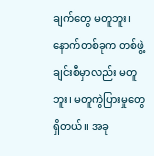ချက်တွေ မတူဘူး၊ နောက်တစ်ခုက တစ်ဖွဲ့ချင်းစီမှာလည်း မတူဘူး၊ မတူကွဲပြားမှုတွေရှိတယ်။ အခု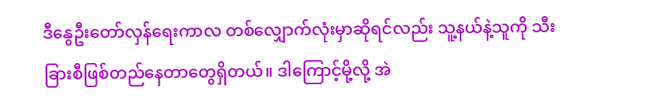ဒီနွေဦးတော်လှန်ရေးကာလ တစ်လျှောက်လုံးမှာဆိုရင်လည်း သူ့နယ်နဲ့သူကို သီးခြားစီဖြစ်တည်နေတာတွေရှိတယ်။ ဒါကြောင့်မို့လို့ အဲ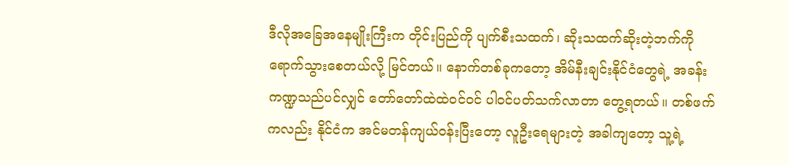ဒီလိုအခြေအနေမျိုးကြီးက တိုင်းပြည်ကို ပျက်စီးသထက်၊ ဆိုးသထက်ဆိုးတဲ့ဘက်ကို ရောက်သွားစေတယ်လို့ မြင်တယ်။ နောက်တစ်ခုကတော့ အိမ်နီးချင်းနိုင်ငံတွေရဲ့ အခန်းကဏ္ဍသည်ပင်လျှင် တော်တော်ထဲထဲဝင်ဝင် ပါဝင်ပတ်သက်လာတာ တွေ့ရတယ်။ တစ်ဖက်ကလည်း နိုင်ငံက အင်မတန်ကျယ်ဝန်းပြီးတော့ လူဦးရေများတဲ့ အခါကျတော့ သူ့ရဲ့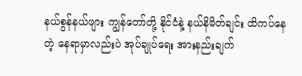နယ်စွန်နယ်ဖျား ကျွန်တော်တို့ နိုင်ငံနဲ့ နယ်နိမိတ်ချင်း ထိကပ်နေတဲ့ နေရာမှာလည်းပဲ အုပ်ချုပ်ရေး အားနည်းချက်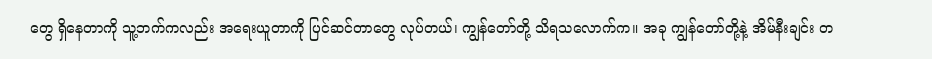တွေ ရှိနေတာကို သူ့ဘက်ကလည်း အရေးယူတာကို ပြင်ဆင်တာတွေ လုပ်တယ်၊ ကျွန်တော်တို့ သိရသလောက်က။ အခု ကျွန်တော်တို့နဲ့ အိမ်နီးချင်း တ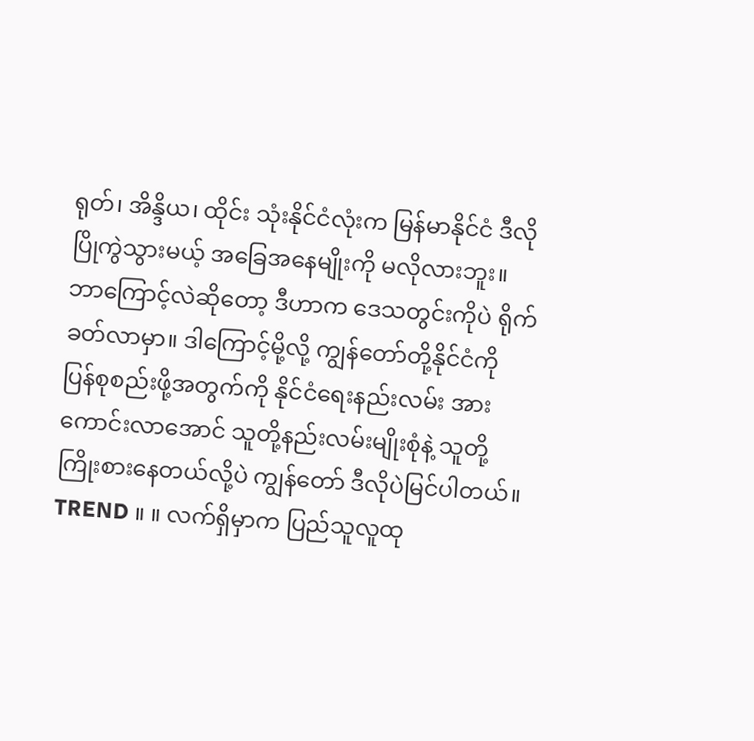ရုတ်၊ အိန္ဒိယ၊ ထိုင်း သုံးနိုင်ငံလုံးက မြန်မာနိုင်ငံ ဒီလိုပြိုကွဲသွားမယ့် အခြေအနေမျိုးကို မလိုလားဘူး။ ဘာကြောင့်လဲဆိုတော့ ဒီဟာက ဒေသတွင်းကိုပဲ ရိုက်ခတ်လာမှာ။ ဒါကြောင့်မို့လို့ ကျွန်တော်တို့နိုင်ငံကို ပြန်စုစည်းဖို့အတွက်ကို နိုင်ငံရေးနည်းလမ်း အားကောင်းလာအောင် သူတို့နည်းလမ်းမျိုးစုံနဲ့ သူတို့ကြိုးစားနေတယ်လို့ပဲ ကျွန်တော် ဒီလိုပဲမြင်ပါတယ်။
TREND ။ ။ လက်ရှိမှာက ပြည်သူလူထု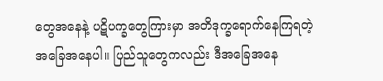တွေအနေနဲ့ ပဋိပက္ခတွေကြားမှာ အတိဒုက္ခရောက်နေကြရတဲ့ အခြေအနေပါ။ ပြည်သူတွေကလည်း ဒီအခြေအနေ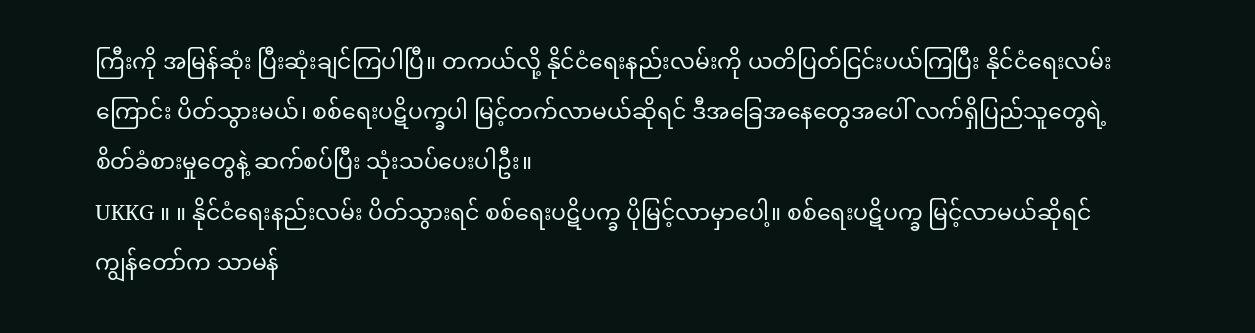ကြီးကို အမြန်ဆုံး ပြီးဆုံးချင်ကြပါပြီ။ တကယ်လို့ နိုင်ငံရေးနည်းလမ်းကို ယတိပြတ်ငြင်းပယ်ကြပြီး နိုင်ငံရေးလမ်းကြောင်း ပိတ်သွားမယ်၊ စစ်ရေးပဋိပက္ခပါ မြင့်တက်လာမယ်ဆိုရင် ဒီအခြေအနေတွေအပေါ် လက်ရှိပြည်သူတွေရဲ့ စိတ်ခံစားမှုတွေနဲ့ ဆက်စပ်ပြီး သုံးသပ်ပေးပါဦး။
UKKG ။ ။ နိုင်ငံရေးနည်းလမ်း ပိတ်သွားရင် စစ်ရေးပဋိပက္ခ ပိုမြင့်လာမှာပေါ့။ စစ်ရေးပဋိပက္ခ မြင့်လာမယ်ဆိုရင် ကျွန်တော်က သာမန်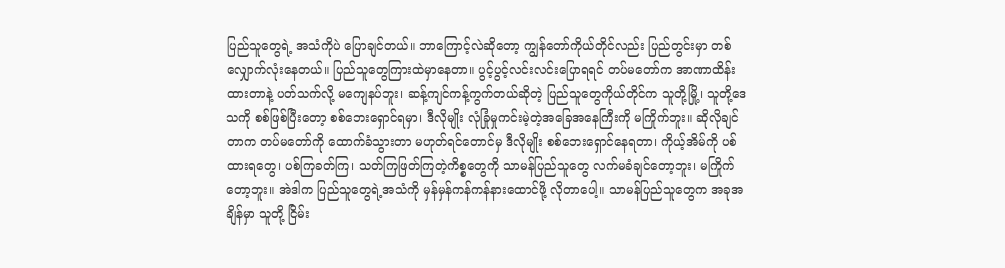ပြည်သူတွေရဲ့ အသံကိုပဲ ပြောချင်တယ်။ ဘာကြောင့်လဲဆိုတော့ ကျွန်တော်ကိုယ်တိုင်လည်း ပြည်တွင်းမှာ တစ်လျှောက်လုံးနေတယ်။ ပြည်သူတွေကြားထဲမှာနေတာ။ ပွင့်ပွင့်လင်းလင်းပြောရရင် တပ်မတော်က အာဏာထိန်းထားတာနဲ့ ပတ်သက်လို့ မကျေနပ်ဘူး၊ ဆန့်ကျင်ကန့်ကွက်တယ်ဆိုတဲ့ ပြည်သူတွေကိုယ်တိုင်က သူတို့မြို့၊ သူတို့ဒေသကို စစ်ဖြစ်ပြီးတော့ စစ်ဘေးရှောင်ရမှာ၊ ဒီလိုမျိုး လုံခြုံမှုကင်းမဲ့တဲ့အခြေအနေကြီးကို မကြိုက်ဘူး။ ဆိုလိုချင်တာက တပ်မတော်ကို ထောက်ခံသွားတာ မဟုတ်ရင်တောင်မှ ဒီလိုမျိုး စစ်ဘေးရှောင်နေရတာ၊ ကိုယ့်အိမ်ကို ပစ်ထားရတွေ၊ ပစ်ကြခတ်ကြ၊ သတ်ကြဖြတ်ကြတဲ့ကိစ္စတွေကို သာမန်ပြည်သူတွေ လက်မခံချင်တော့ဘူး၊ မကြိုက်တော့ဘူး။ အဲဒါက ပြည်သူတွေရဲ့အသံကို မှန်မှန်ကန်ကန်နားထောင်ဖို့ လိုတာပေါ့။ သာမန်ပြည်သူတွေက အခုအချိန်မှာ သူတို့ ငြိမ်း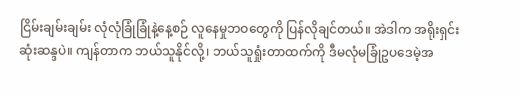ငြိမ်းချမ်းချမ်း လုံလုံခြုံခြုံနဲ့နေ့စဉ် လူနေမှုဘဝတွေကို ပြန်လိုချင်တယ်။ အဲဒါက အရိုးရှင်းဆုံးဆန္ဒပဲ။ ကျန်တာက ဘယ်သူနိုင်လို့၊ ဘယ်သူရှုံးတာထက်ကို ဒီမလုံမခြုံဥပဒေမဲ့အ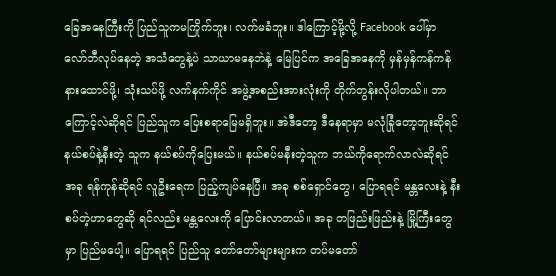ခြေအနေကြီးကို ပြည်သူကမကြိုက်ဘူး၊ လက်မခံဘူး။ ဒါကြောင့်မို့လို့ Facebook ပေါ်မှာ လော်ဘီလုပ်နေတဲ့ အသံတွေနဲ့ပဲ သာယာမနေဘဲနဲ့ မြေပြင်က အခြေအနေကို မှန်မှန်ကန်ကန်နားထောင်ဖို့၊ သုံးသပ်ဖို့ လက်နက်ကိုင် အဖွဲ့အစည်းအားလုံးကို တိုက်တွန်းလိုပါတယ်။ ဘာကြောင့်လဲဆိုရင် ပြည်သူက ပြေးစရာမြေမရှိဘူး။ အဲဒီတော့ ဒီနေရာမှာ မလုံခြုံတော့ဘူးဆိုရင် နယ်စပ်နဲ့နီးတဲ့ သူက နယ်စပ်ကိုပြေးမယ်။ နယ်စပ်မနီးတဲ့သူက ဘယ်ကိုရောက်လာလဲဆိုရင် အခု ရန်ကုန်ဆိုရင် လူဦးရေက ပြည့်ကျပ်နေပြီ။ အခု စစ်ရှောင်တွေ၊ ပြောရရင် မန္တလေးနဲ့ နီးစပ်တဲ့ဟာတွေဆို ရင်လည်း မန္တလေးကို ပြောင်းလာတယ်။ အခု တဖြည်းဖြည်းနဲ့ မြို့ကြီးတွေမှာ ပြည်မပေါ့။ ပြောရရင် ပြည်သူ တော်တော်များများက တပ်မတော်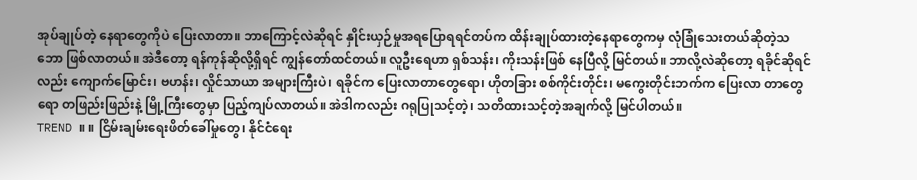အုပ်ချုပ်တဲ့ နေရာတွေကိုပဲ ပြေးလာတာ။ ဘာကြောင့်လဲဆိုရင် နှိုင်းယှဉ်မှုအရပြောရရင်တပ်က ထိန်းချုပ်ထားတဲ့နေရာတွေကမှ လုံခြုံသေးတယ်ဆိုတဲ့သဘော ဖြစ်လာတယ်။ အဲဒီတော့ ရန်ကုန်ဆိုလို့ရှိရင် ကျွန်တော်ထင်တယ်။ လူဦးရေဟာ ရှစ်သန်း၊ ကိုးသန်းဖြစ် နေပြီလို့ မြင်တယ်။ ဘာလို့လဲဆိုတော့ ရခိုင်ဆိုရင်လည်း ကျောက်မြောင်း၊ ဗဟန်း၊ လှိုင်သာယာ အများကြီးပဲ၊ ရခိုင်က ပြေးလာတာတွေရော၊ ဟိုတခြား စစ်ကိုင်းတိုင်း၊ မကွေးတိုင်းဘက်က ပြေးလာ တာတွေရော တဖြည်းဖြည်းနဲ့ မြို့ကြီးတွေမှာ ပြည့်ကျပ်လာတယ်။ အဲဒါကလည်း ဂရုပြုသင့်တဲ့၊ သတိထားသင့်တဲ့အချက်လို့ မြင်ပါတယ်။
TREND ။ ။ ငြိမ်းချမ်းရေးဖိတ်ခေါ်မှုတွေ၊ နိုင်ငံရေး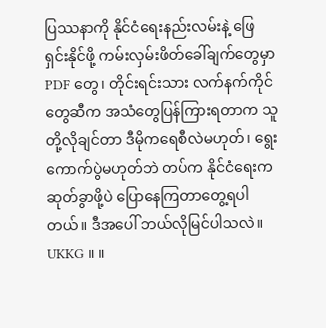ပြဿနာကို နိုင်ငံရေးနည်းလမ်းနဲ့ ဖြေရှင်းနိုင်ဖို့ ကမ်းလှမ်းဖိတ်ခေါ်ချက်တွေမှာ PDF တွေ၊ တိုင်းရင်းသား လက်နက်ကိုင်တွေဆီက အသံတွေပြန်ကြားရတာက သူတို့လိုချင်တာ ဒီမိုကရေစီလဲမဟုတ်၊ ရွေးကောက်ပွဲမဟုတ်ဘဲ တပ်က နိုင်ငံရေးကဆုတ်ခွာဖို့ပဲ ပြောနေကြတာတွေ့ရပါတယ်။ ဒီအပေါ် ဘယ်လိုမြင်ပါသလဲ။
UKKG ။ ။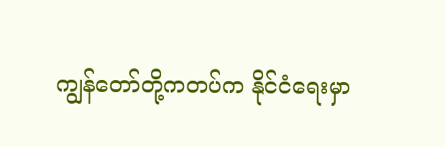ကျွန်တော်တို့ကတပ်က နိုင်ငံရေးမှာ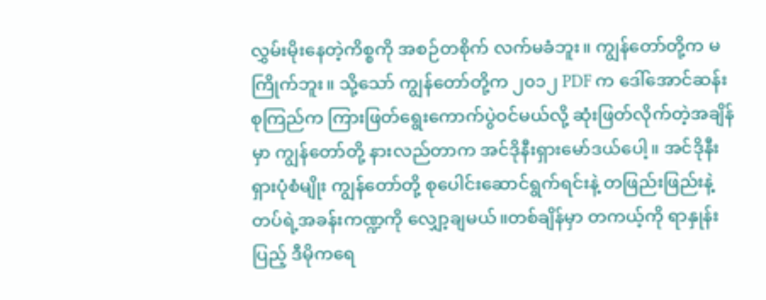လွှမ်းမိုးနေတဲ့ကိစ္စကို အစဉ်တစိုက် လက်မခံဘူး။ ကျွန်တော်တို့က မကြိုက်ဘူး။ သို့သော် ကျွန်တော်တို့က ၂၀၁၂ PDF က ဒေါ်အောင်ဆန်းစုကြည်က ကြားဖြတ်ရွေးကောက်ပွဲဝင်မယ်လို့ ဆုံးဖြတ်လိုက်တဲ့အချိန်မှာ ကျွန်တော်တို့ နားလည်တာက အင်ဒိုနီးရှားမော်ဒယ်ပေါ့။ အင်ဒိုနီးရှားပုံစံမျိုး ကျွန်တော်တို့ စုပေါင်းဆောင်ရွက်ရင်းနဲ့ တဖြည်းဖြည်းနဲ့ တပ်ရဲ့အခန်းကဏ္ဍကို လျှော့ချမယ်။တစ်ချိန်မှာ တကယ့်ကို ရာနှုန်းပြည့် ဒီမိုကရေ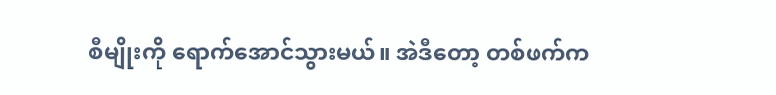စီမျိုးကို ရောက်အောင်သွားမယ်။ အဲဒီတော့ တစ်ဖက်က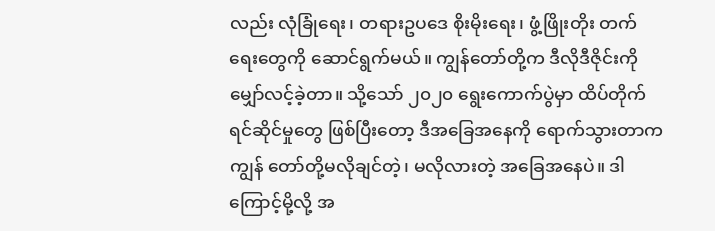လည်း လုံခြုံရေး၊ တရားဥပဒေ စိုးမိုးရေး၊ ဖွံ့ဖြိုးတိုး တက်ရေးတွေကို ဆောင်ရွက်မယ်။ ကျွန်တော်တို့က ဒီလိုဒီဇိုင်းကို မျှော်လင့်ခဲ့တာ။ သို့သော် ၂၀၂၀ ရွေးကောက်ပွဲမှာ ထိပ်တိုက်ရင်ဆိုင်မှုတွေ ဖြစ်ပြီးတော့ ဒီအခြေအနေကို ရောက်သွားတာက ကျွန် တော်တို့မလိုချင်တဲ့၊ မလိုလားတဲ့ အခြေအနေပဲ။ ဒါကြောင့်မို့လို့ အ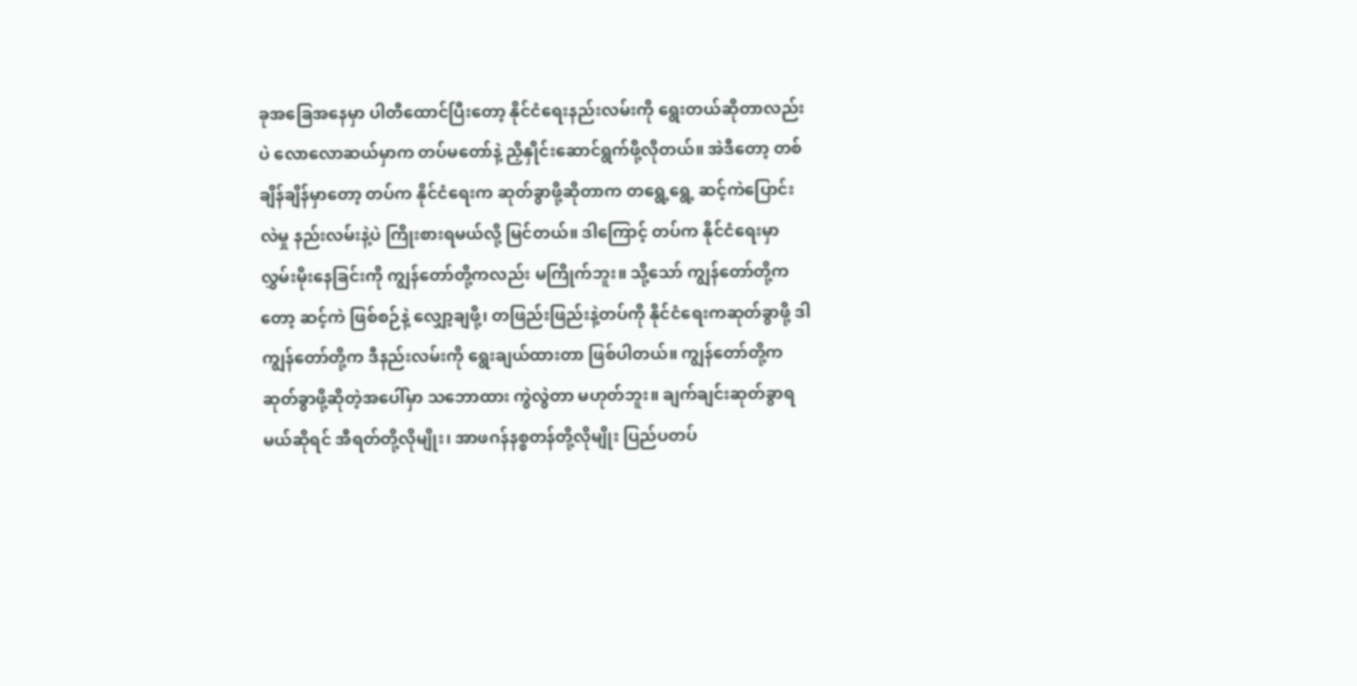ခုအခြေအနေမှာ ပါတီထောင်ပြီးတော့ နိုင်ငံရေးနည်းလမ်းကို ရွေးတယ်ဆိုတာလည်းပဲ လောလောဆယ်မှာက တပ်မတော်နဲ့ ညှိနှိုင်းဆောင်ရွက်ဖို့လိုတယ်။ အဲဒီတော့ တစ်ချိန်ချိန်မှာတော့ တပ်က နိုင်ငံရေးက ဆုတ်ခွာဖို့ဆိုတာက တရွေ့ရွေ့ ဆင့်ကဲပြောင်းလဲမှု နည်းလမ်းနဲ့ပဲ ကြိုးစားရမယ်လို့ မြင်တယ်။ ဒါကြောင့် တပ်က နိုင်ငံရေးမှာ လွှမ်းမိုးနေခြင်းကို ကျွန်တော်တို့ကလည်း မကြိုက်ဘူး။ သို့သော် ကျွန်တော်တို့ကတော့ ဆင့်ကဲ ဖြစ်စဉ်နဲ့ လျှော့ချဖို့၊ တဖြည်းဖြည်းနဲ့တပ်ကို နိုင်ငံရေးကဆုတ်ခွာဖို့ ဒါကျွန်တော်တို့က ဒီနည်းလမ်းကို ရွေးချယ်ထားတာ ဖြစ်ပါတယ်။ ကျွန်တော်တို့က ဆုတ်ခွာဖို့ဆိုတဲ့အပေါ်မှာ သဘောထား ကွဲလွဲတာ မဟုတ်ဘူး။ ချက်ချင်းဆုတ်ခွာရမယ်ဆိုရင် အီရတ်တို့လိုမျိုး၊ အာဖဂန်နစ္စတန်တို့လိုမျိုး ပြည်ပတပ်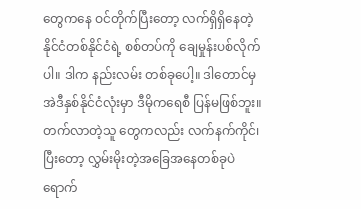တွေကနေ ဝင်တိုက်ပြီးတော့ လက်ရှိရှိနေတဲ့ နိုင်ငံတစ်နိုင်ငံရဲ့ စစ်တပ်ကို ချေမှုန်းပစ်လိုက်ပါ။ ဒါက နည်းလမ်း တစ်ခုပေါ့။ ဒါတောင်မှ အဲဒီနှစ်နိုင်ငံလုံးမှာ ဒီမိုကရေစီ ပြန်မဖြစ်ဘူး။ တက်လာတဲ့သူ တွေကလည်း လက်နက်ကိုင်၊ ပြီးတော့ လွှမ်းမိုးတဲ့အခြေအနေတစ်ခုပဲ ရောက်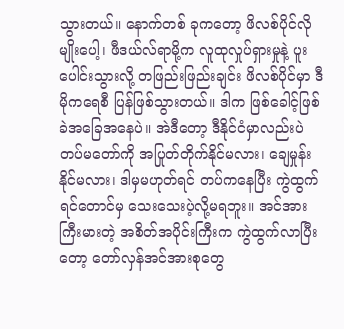သွားတယ်။ နောက်တစ် ခုကတော့ ဖိလစ်ပိုင်လိုမျိုးပေါ့၊ ဖီဒယ်လ်ရာမို့က လူထုလှုပ်ရှားမှုနဲ့ ပူးပေါင်းသွားလို့ တဖြည်းဖြည်းချင်း ဖိလစ်ပိုင်မှာ ဒီမိုကရေစီ ပြန်ဖြစ်သွားတယ်။ ဒါက ဖြစ်ခေါင့်ဖြစ်ခဲအခြေအနေပဲ။ အဲဒီတော့ ဒီနိုင်ငံမှာလည်းပဲ တပ်မတော်ကို အပြုတ်တိုက်နိုင်မလား၊ ချေမှုန်းနိုင်မလား၊ ဒါမှမဟုတ်ရင် တပ်ကနေပြီး ကွဲထွက်ရင်တောင်မှ သေးသေးပဲ့လို့မရဘူး။ အင်အားကြီးမားတဲ့ အစိတ်အပိုင်းကြီးက ကွဲထွက်လာပြီးတော့ တော်လှန်အင်အားစုတွေ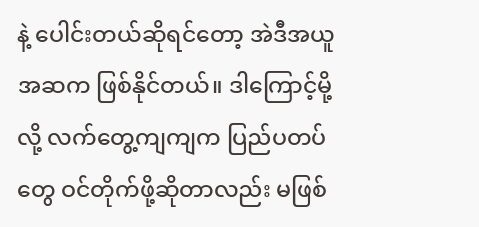နဲ့ ပေါင်းတယ်ဆိုရင်တော့ အဲဒီအယူအဆက ဖြစ်နိုင်တယ်။ ဒါကြောင့်မို့လို့ လက်တွေ့ကျကျက ပြည်ပတပ်တွေ ဝင်တိုက်ဖို့ဆိုတာလည်း မဖြစ်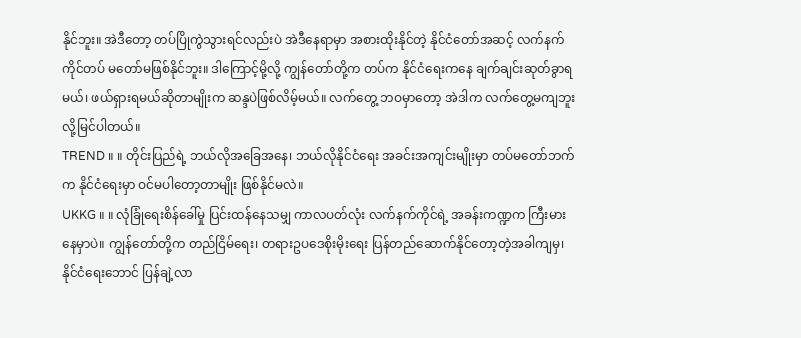နိုင်ဘူး။ အဲဒီတော့ တပ်ပြိုကွဲသွားရင်လည်းပဲ အဲဒီနေရာမှာ အစားထိုးနိုင်တဲ့ နိုင်ငံတော်အဆင့် လက်နက်ကိုင်တပ် မတော်မဖြစ်နိုင်ဘူး။ ဒါကြောင့်မို့လို့ ကျွန်တော်တို့က တပ်က နိုင်ငံရေးကနေ ချက်ချင်းဆုတ်ခွာရမယ်၊ ဖယ်ရှားရမယ်ဆိုတာမျိုးက ဆန္ဒပဲဖြစ်လိမ့်မယ်။ လက်တွေ့ ဘဝမှာတော့ အဲဒါက လက်တွေ့မကျဘူး လို့မြင်ပါတယ်။
TREND ။ ။ တိုင်းပြည်ရဲ့ ဘယ်လိုအခြေအနေ၊ ဘယ်လိုနိုင်ငံရေး အခင်းအကျင်းမျိုးမှာ တပ်မတော်ဘက်က နိုင်ငံရေးမှာ ဝင်မပါတော့တာမျိုး ဖြစ်နိုင်မလဲ။
UKKG ။ ။ လုံခြုံရေးစိန်ခေါ်မှု ပြင်းထန်နေသမျှ ကာလပတ်လုံး လက်နက်ကိုင်ရဲ့ အခန်းကဏ္ဍက ကြီးမားနေမှာပဲ။ ကျွန်တော်တို့က တည်ငြိမ်ရေး၊ တရားဥပဒေစိုးမိုးရေး ပြန်တည်ဆောက်နိုင်တော့တဲ့အခါကျမှ၊ နိုင်ငံရေးဘောင် ပြန်ချဲ့လာ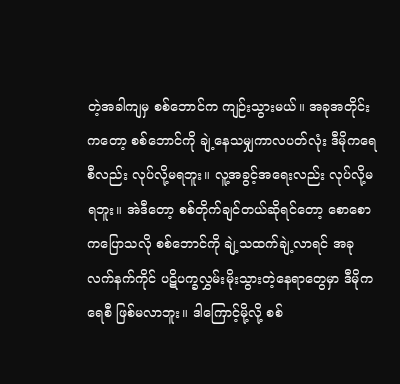တဲ့အခါကျမှ စစ်ဘောင်က ကျဉ်းသွားမယ်။ အခုအတိုင်းကတော့ စစ်ဘောင်ကို ချဲ့နေသမျှကာလပတ်လုံး ဒီမိုကရေစီလည်း လုပ်လို့မရဘူး။ လူ့အခွင့်အရေးလည်း လုပ်လို့မရဘူး။ အဲဒီတော့ စစ်တိုက်ချင်တယ်ဆိုရင်တော့ စောစောကပြောသလို စစ်ဘောင်ကို ချဲ့သထက်ချဲ့လာရင် အခု လက်နက်ကိုင် ပဋိပက္ခလွှမ်းမိုးသွားတဲ့နေရာတွေမှာ ဒီမိုကရေစီ ဖြစ်မလာဘူး။ ဒါကြောင့်မို့လို့ စစ်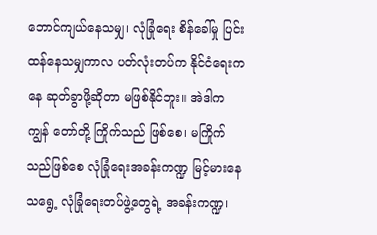ဘောင်ကျယ်နေသမျှ၊ လုံခြုံရေး စိန်ခေါ်မှု ပြင်းထန်နေသမျှကာလ ပတ်လုံးတပ်က နိုင်ငံရေးကနေ ဆုတ်ခွာဖို့ဆိုတာ မဖြစ်နိုင်ဘူး။ အဲဒါက ကျွန် တော်တို့ ကြိုက်သည် ဖြစ်စေ၊ မကြိုက်သည်ဖြစ်စေ လုံခြုံရေးအခန်းကဏ္ဍ မြင့်မားနေသရွေ့ လုံခြုံရေးတပ်ဖွဲ့တွေရဲ့ အခန်းကဏ္ဍ၊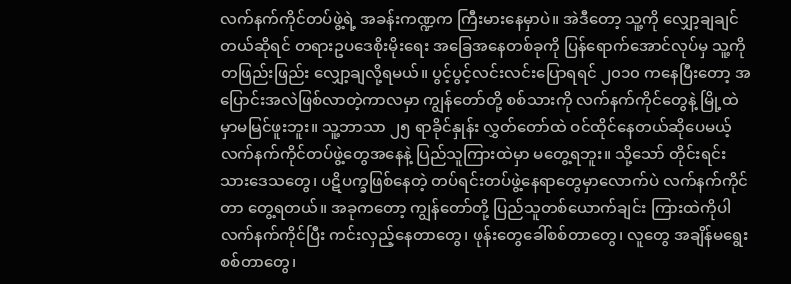လက်နက်ကိုင်တပ်ဖွဲ့ရဲ့ အခန်းကဏ္ဍက ကြီးမားနေမှာပဲ။ အဲဒီတော့ သူ့ကို လျှော့ချချင်တယ်ဆိုရင် တရားဥပဒေစိုးမိုးရေး အခြေအနေတစ်ခုကို ပြန်ရောက်အောင်လုပ်မှ သူ့ကို တဖြည်းဖြည်း လျှော့ချလို့ရမယ်။ ပွင့်ပွင့်လင်းလင်းပြောရရင် ၂၀၁၀ ကနေပြီးတော့ အပြောင်းအလဲဖြစ်လာတဲ့ကာလမှာ ကျွန်တော်တို့ စစ်သားကို လက်နက်ကိုင်တွေနဲ့ မြို့ထဲမှာမမြင်ဖူးဘူး။ သူ့ဘာသာ ၂၅ ရာခိုင်နှုန်း လွှတ်တော်ထဲ ဝင်ထိုင်နေတယ်ဆိုပေမယ့် လက်နက်ကိုင်တပ်ဖွဲ့တွေအနေနဲ့ ပြည်သူကြားထဲမှာ မတွေ့ရဘူး။ သို့သော် တိုင်းရင်းသားဒေသတွေ၊ ပဋိပက္ခဖြစ်နေတဲ့ တပ်ရင်းတပ်ဖွဲ့နေရာတွေမှာလောက်ပဲ လက်နက်ကိုင်တာ တွေ့ရတယ်။ အခုကတော့ ကျွန်တော်တို့ ပြည်သူတစ်ယောက်ချင်း ကြားထဲကိုပါ လက်နက်ကိုင်ပြီး ကင်းလှည့်နေတာတွေ၊ ဖုန်းတွေခေါ်စစ်တာတွေ၊ လူတွေ အချိန်မရွေးစစ်တာတွေ၊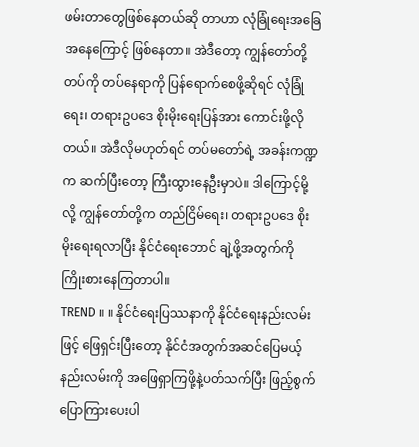ဖမ်းတာတွေဖြစ်နေတယ်ဆို တာဟာ လုံခြုံရေးအခြေအနေကြောင့် ဖြစ်နေတာ။ အဲဒီတော့ ကျွန်တော်တို့ တပ်ကို တပ်နေရာကို ပြန်ရောက်စေဖို့ဆိုရင် လုံခြုံရေး၊ တရားဥပဒေ စိုးမိုးရေးပြန်အား ကောင်းဖို့လိုတယ်။ အဲဒီလိုမဟုတ်ရင် တပ်မတော်ရဲ့ အခန်းကဏ္ဍက ဆက်ပြီးတော့ ကြီးထွားနေဦးမှာပဲ။ ဒါကြောင့်မို့လို့ ကျွန်တော်တို့က တည်ငြိမ်ရေး၊ တရားဥပဒေ စိုးမိုးရေးရလာပြီး နိုင်ငံရေးဘောင် ချဲ့ဖို့အတွက်ကို ကြိုးစားနေကြတာပါ။
TREND ။ ။ နိုင်ငံရေးပြဿနာကို နိုင်ငံရေးနည်းလမ်းဖြင့် ဖြေရှင်းပြီးတော့ နိုင်ငံအတွက်အဆင်ပြေမယ့် နည်းလမ်းကို အဖြေရှာကြဖို့နဲ့ပတ်သက်ပြီး ဖြည့်စွက်ပြောကြားပေးပါ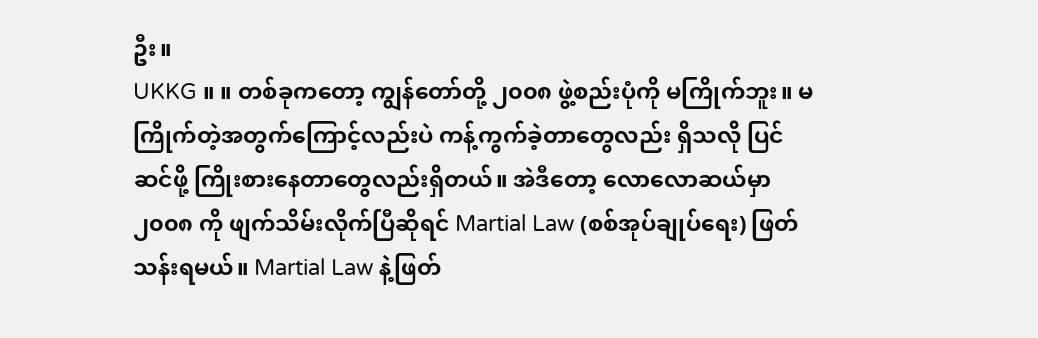ဦး။
UKKG ။ ။ တစ်ခုကတော့ ကျွန်တော်တို့ ၂၀၀၈ ဖွဲ့စည်းပုံကို မကြိုက်ဘူး။ မကြိုက်တဲ့အတွက်ကြောင့်လည်းပဲ ကန့်ကွက်ခဲ့တာတွေလည်း ရှိသလို ပြင်ဆင်ဖို့ ကြိုးစားနေတာတွေလည်းရှိတယ်။ အဲဒီတော့ လောလောဆယ်မှာ ၂၀၀၈ ကို ဖျက်သိမ်းလိုက်ပြီဆိုရင် Martial Law (စစ်အုပ်ချုပ်ရေး) ဖြတ်သန်းရမယ်။ Martial Law နဲ့ဖြတ်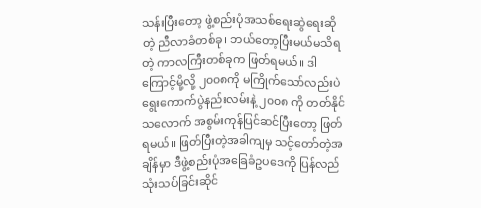သန်းပြီးတော့ ဖွဲ့စည်းပုံအသစ်ရေးဆွဲရေးဆိုတဲ့ ညီလာခံတစ်ခု၊ ဘယ်တော့ပြီးမယ်မသိရတဲ့ ကာလကြီးတစ်ခုက ဖြတ်ရမယ်။ ဒါကြောင့်မို့လို့ ၂၀၀၈ကို မကြိုက်သော်လည်းပဲ ရွေးကောက်ပွဲနည်းလမ်းနဲ့ ၂၀၀၈ ကို တတ်နိုင်သလောက် အစွမ်းကုန်ပြင်ဆင်ပြီးတော့ ဖြတ်ရမယ်။ ဖြတ်ပြီးတဲ့အခါကျမှ သင့်တော်တဲ့အချိန်မှာ ဒီဖွဲ့စည်းပုံအခြေခံဥပဒေကို ပြန်လည်သုံးသပ်ခြင်းဆိုင်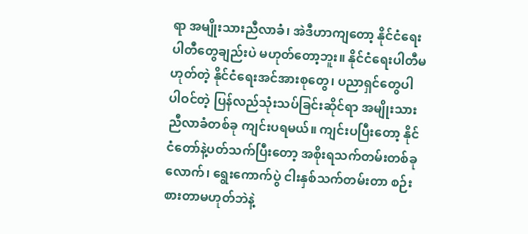ရာ အမျိုးသားညီလာခံ၊ အဲဒီဟာကျတော့ နိုင်ငံရေးပါတီတွေချည်းပဲ မဟုတ်တော့ဘူး။ နိုင်ငံရေးပါတီမဟုတ်တဲ့ နိုင်ငံရေးအင်အားစုတွေ၊ ပညာရှင်တွေပါ ပါဝင်တဲ့ ပြန်လည်သုံးသပ်ခြင်းဆိုင်ရာ အမျိုးသားညီလာခံတစ်ခု ကျင်းပရမယ်။ ကျင်းပပြီးတော့ နိုင်ငံတော်နဲ့ပတ်သက်ပြီးတော့ အစိုးရသက်တမ်းတစ်ခုလောက်၊ ရွေးကောက်ပွဲ ငါးနှစ်သက်တမ်းတာ စဉ်းစားတာမဟုတ်ဘဲနဲ့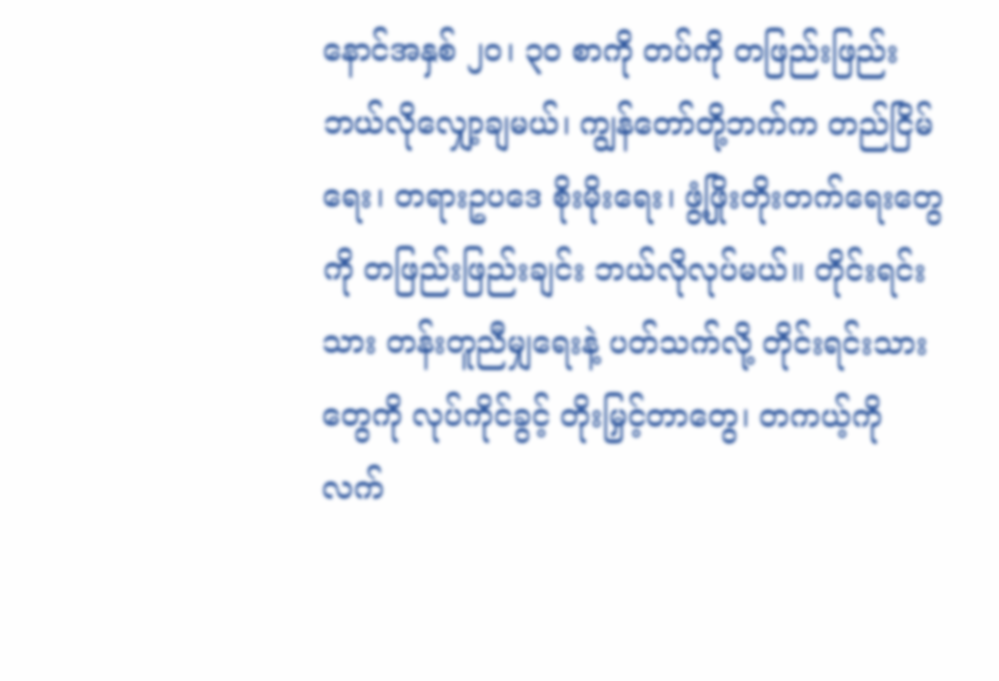နောင်အနှစ် ၂၀၊ ၃၀ စာကို တပ်ကို တဖြည်းဖြည်း ဘယ်လိုလျှော့ချမယ်၊ ကျွန်တော်တို့ဘက်က တည်ငြိမ်ရေး၊ တရားဥပဒေ စိုးမိုးရေး၊ ဖွံ့ဖြိုးတိုးတက်ရေးတွေကို တဖြည်းဖြည်းချင်း ဘယ်လိုလုပ်မယ်။ တိုင်းရင်းသား တန်းတူညီမျှရေးနဲ့ ပတ်သက်လို့ တိုင်းရင်းသားတွေကို လုပ်ကိုင်ခွင့် တိုးမြှင့်တာတွေ၊ တကယ့်ကို လက်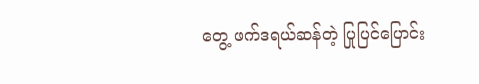တွေ့ ဖက်ဒရယ်ဆန်တဲ့ ပြုပြင်ပြောင်း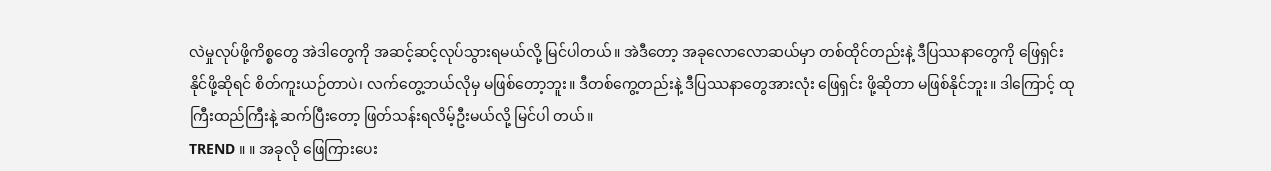လဲမှုလုပ်ဖို့ကိစ္စတွေ အဲဒါတွေကို အဆင့်ဆင့်လုပ်သွားရမယ်လို့ မြင်ပါတယ်။ အဲဒီတော့ အခုလောလောဆယ်မှာ တစ်ထိုင်တည်းနဲ့ ဒီပြဿနာတွေကို ဖြေရှင်းနိုင်ဖို့ဆိုရင် စိတ်ကူးယဉ်တာပဲ၊ လက်တွေ့ဘယ်လိုမှ မဖြစ်တော့ဘူး။ ဒီတစ်ကွေ့တည်းနဲ့ ဒီပြဿနာတွေအားလုံး ဖြေရှင်း ဖို့ဆိုတာ မဖြစ်နိုင်ဘူး။ ဒါကြောင့် ထုကြီးထည်ကြီးနဲ့ ဆက်ပြီးတော့ ဖြတ်သန်းရလိမ့်ဦးမယ်လို့ မြင်ပါ တယ်။
TREND ။ ။ အခုလို ဖြေကြားပေး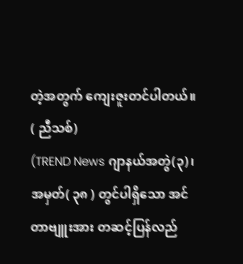တဲ့အတွက် ကျေးဇူးတင်ပါတယ်။
( ညီသစ်)
(TREND News ဂျာနယ်အတွဲ(၃)၊ အမှတ်( ၃၈ ) တွင်ပါရှိသော အင်တာဗျူးအား တဆင့်ပြန်လည်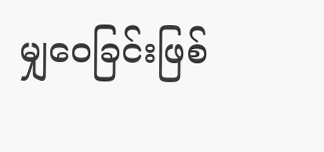မျှဝေခြင်းဖြစ်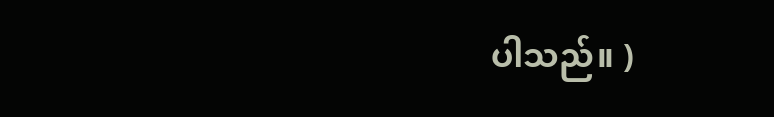ပါသည်။ )